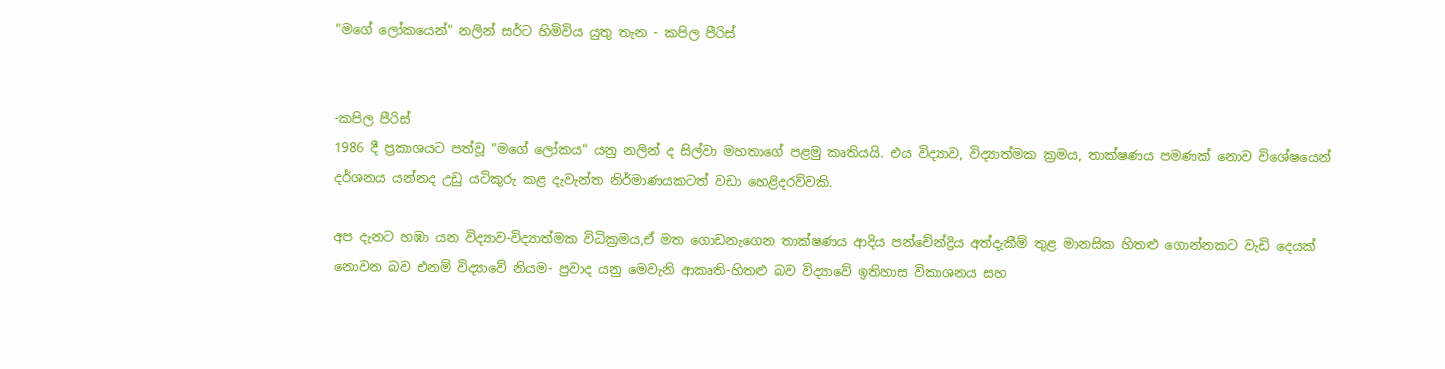"මගේ ලෝකයෙන්" නලින් සර්ට හිමිවිය යුතු තැන - කපිල පීරිස්


-කපිල පීරිස්
1986 දී ප්‍රකාශයට පත්වූ "මගේ ලෝකය" යනු නලින් ද සිල්වා මහතාගේ පළමු කෘතියයි. එය විද්‍යාව, විද්‍යාත්මක ක්‍රමය, තාක්ෂණය පමණක් නොව විශේෂයෙන් දර්ශනය යන්නද උඩු යටිකුරු කළ දැවැන්ත නිර්මාණයකටත් වඩා හෙළිදරව්වකි.

අප දැනට හඹා යන විද්‍යාව-විද්‍යාත්මක විධික්‍රමය,ඒ මත ගොඩනැගෙන තාක්ෂණය ආදිය පන්චේන්ද්‍රිය අත්දැකීම් තුළ මානසික හිතළු ගොන්නකට වැඩි දෙයක් නොවන බව එනම් විද්‍යාවේ නියම- ප්‍රවාද යනු මෙවැනි ආකෘති-හිතළු බව විද්‍යාවේ ඉතිහාස විකාශනය සහ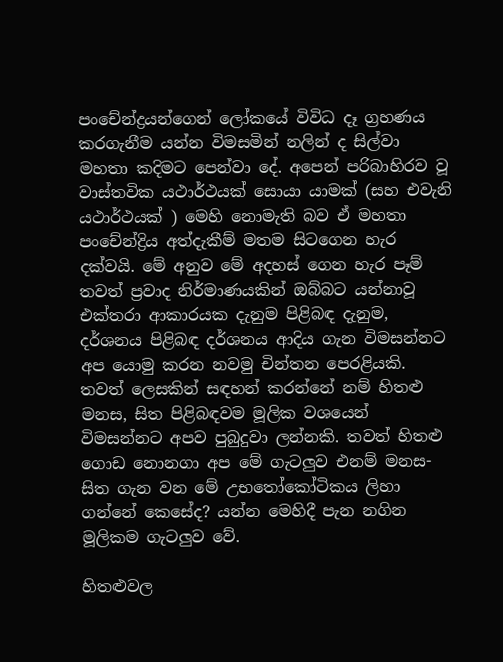පංචේන්ද්‍රයන්ගෙන් ලෝකයේ විවිධ දෑ ග්‍රහණය කරගැනීම යන්න විමසමින් නලින් ද සිල්වා මහතා කදිමට පෙන්වා දේ. අපෙන් පරිබාහිරව වූ වාස්තවික යථාර්ථයක් සොයා යාමක් (සහ එවැනි යථාර්ථයක් ) මෙහි නොමැති බව ඒ මහතා පංචේන්ද්‍රිය අත්දැකීම් මතම සිටගෙන හැර දක්වයි. මේ අනුව මේ අදහස් ගෙන හැර පෑම් තවත් ප්‍රවාද නිර්මාණයකින් ඔබ්බට යන්නාවූ එක්තරා ආකාරයක දැනුම පිළිබඳ දැනුම, දර්ශනය පිළිබඳ දර්ශනය ආදිය ගැන විමසන්නට අප යොමු කරන නවමු චින්තන පෙරළියකි. තවත් ලෙසකින් සඳහන් කරන්නේ නම් හිතළු මනස, සිත පිළිබඳවම මූලික වශයෙන් විමසන්නට අපව පුබුදුවා ලන්නකි. තවත් හිතළු ගොඩ නොනගා අප මේ ගැටලුව එනම් මනස-සිත ගැන වන මේ උභතෝකෝටිකය ලිහා ගන්නේ කෙසේද? යන්න මෙහිදී පැන නගින මූලිකම ගැටලුව වේ.

හිතළුවල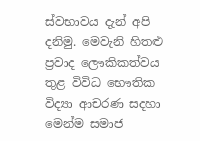ස්වභාවය දැන් අපි දනිමු. මෙවැනි හිතළු ප්‍රවාද ලෞකිකත්වය තුළ විවිධ භෞතික විද්‍යා ආචරණ සදහා මෙන්ම සමාජ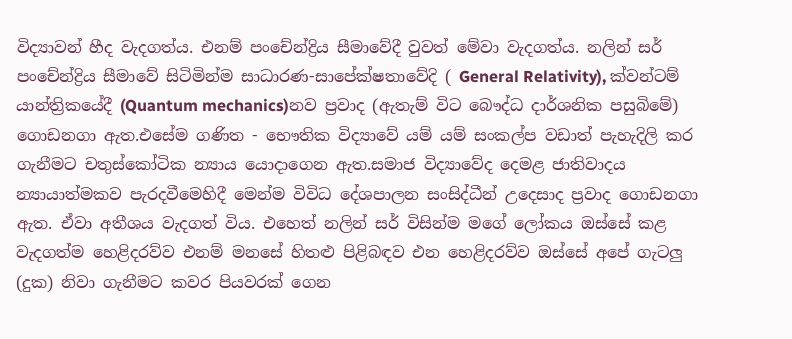විද්‍යාවන් හීද වැදගත්ය. එනම් පංචේන්ද්‍රිය සීමාවේදී වුවත් මේවා වැදගත්ය. නලින් සර් පංචේන්ද්‍රිය සීමාවේ සිටිමින්ම සාධාරණ-සාපේක්ෂතාවේදි ( General Relativity), ක්වන්ටම් යාන්ත්‍රිකයේදී (Quantum mechanics)නව ප්‍රවාද (ඇතැම් විට බෞද්ධ දාර්ශනික පසුබිමේ) ගොඩනගා ඇත.එසේම ගණිත - භෞතික විද්‍යාවේ යම් යම් සංකල්ප වඩාත් පැහැදිලි කර ගැනීමට චතුස්කෝටික න්‍යාය යොදාගෙන ඇත.සමාජ විද්‍යාවේද දෙමළ ජාතිවාදය න්‍යායාත්මකව පැරදවීමෙහිදී මෙන්ම විවිධ දේශපාලන සංසිද්ධීන් උදෙසාද ප්‍රවාද ගොඩනගා ඇත. ඒවා අතීශය වැදගත් විය. එහෙත් නලින් සර් විසින්ම මගේ ලෝකය ඔස්සේ කළ වැදගත්ම හෙළිදරව්ව එනම් මනසේ හිතළු පිළිබඳව එන හෙළිදරව්ව ඔස්සේ අපේ ගැටලු (දුක) නිවා ගැනීමට කවර පියවරක් ගෙන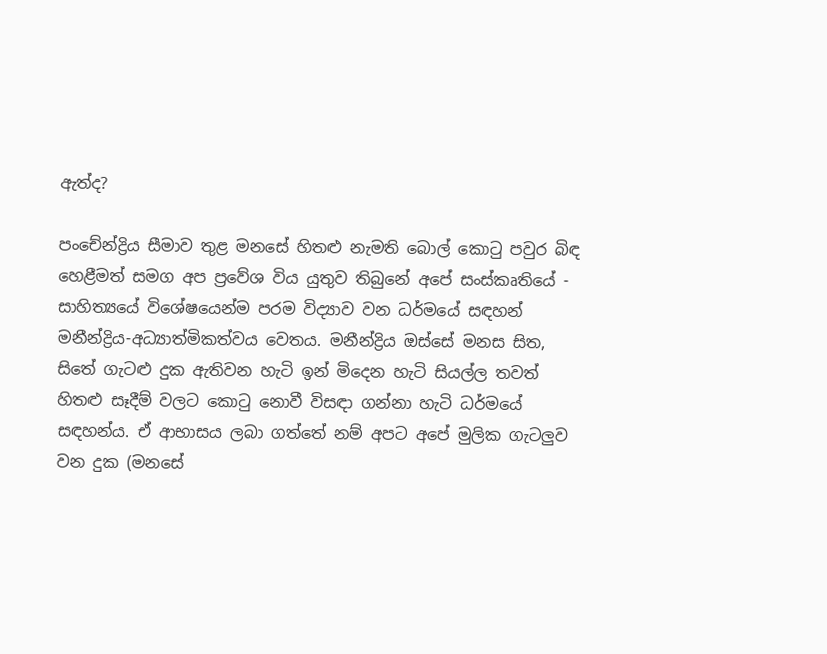ඇත්ද?

පංචේන්ද්‍රිය සීමාව තුළ මනසේ හිතළු නැමති බොල් කොටු පවුර බිඳ හෙළීමත් සමග අප ප්‍රවේශ විය යුතුව තිබුනේ අපේ සංස්කෘතියේ - සාහිත්‍යයේ විශේෂයෙන්ම පරම විද්‍යාව වන ධර්මයේ සඳහන් මනීන්ද්‍රිය-අධ්‍යාත්මිකත්වය වෙතය. මනීන්ද්‍රිය ඔස්සේ මනස සිත, සිතේ ගැටළු දුක ඇතිවන හැටි ඉන් මිදෙන හැටි සියල්ල තවත් හිතළු සෑදීම් වලට කොටු නොවී විසඳා ගන්නා හැටි ධර්මයේ සඳහන්ය. ඒ ආභාසය ලබා ගත්තේ නම් අපට අපේ මුලික ගැටලුව වන දුක (මනසේ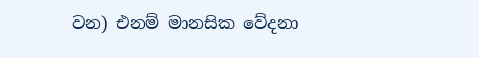වන) එනම් මානසික වේදනා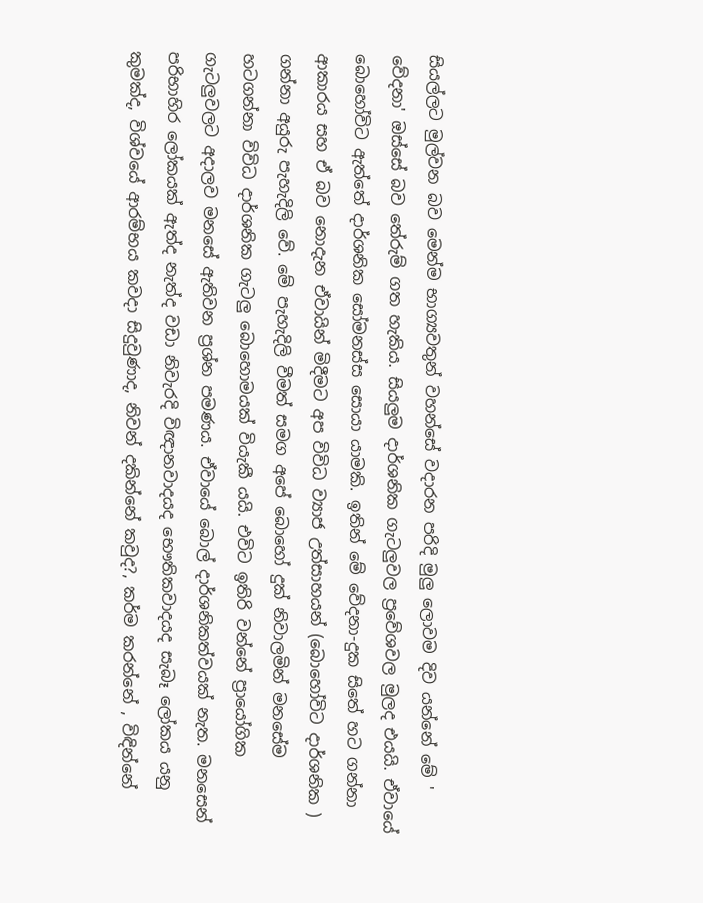සියල්ලට මුල්වන බව මෙන්ම භාග්‍යවතුන් වහන්සේ වදාරන පරිදි මුලු ලොවම දිව යන්නේ මේ ' වේදනා' ඔස්සේ බව තේරුම් ගත හැකිය. සියලුම දාර්ශනික ගැටලුවල ප්‍රවේශවල මුලද එයයි. ඒවායේ බොහෝවිට ඇත්තේ දාර්ශනික සෝමනස්ස සොයා යාමකි. ඉතින් මේ වේදනා-දුක සිතේ හට ගන්නා ආකාරය සහ ඒ බව නොදැන ඒවායින් මිදීමට අප විවිධ ව්‍යාජ උත්සාහයන් (බොහෝවිට දාර්ශනික ) ගන්නා අයුරු පැහැදිලි වේ. මේ පැහැදිලි වීමත් සමග අපේ බොහෝ දුක් නිවාලමින් මනසේම හටගන්නා විවිධ දාර්ශනික ගැටලු බොහොමයක් වියැකී යයි. එවිට ඉතිරි වන්නේ ප්‍රායෝගික ගැටලුවලට අදාලව මනසේ ඇතිවන ප්‍රශ්න පමණය. ඒවායේ බොල් දාර්ශනිකත්වයක් නැත. මනසෙන් පරිභාහිර ලෝකයක් ඇත්ද නැත්ද වඩා නිවැරදි විඥානවාදයද භෞතිකවාදයද සැබෑ ලෝකය යනු කුමක්ද, විශ්වයේ ආරම්භය කවදා සිදුවුණාද, නිවන් දකින්නේ කවුද?, කර්ම කරන්නේ , විඳින්නේ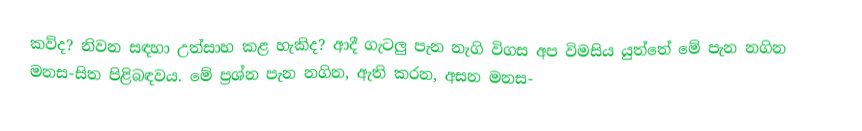කව්ද? නිවන සඳහා උත්සාහ කළ හැකිද? ආදී ගැටලු පැන නැගි විගස අප විමසිය යුත්තේ මේ පැන නගින මනස-සිත පිළිබඳවය. මේ ප්‍රශ්න පැන නගින, ඇති කරන, අසන මනස-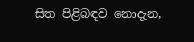සිත පිළිබඳව නොදැන,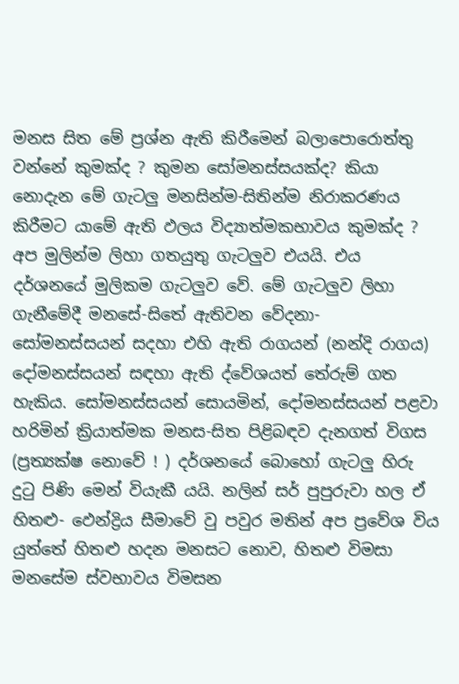මනස සිත මේ ප්‍රශ්න ඇති කිරීමෙන් බලාපොරොත්තු වන්නේ කුමක්ද ? කුමන සෝමනස්සයක්ද? කියා නොදැන මේ ගැටලු මනසින්ම-සිතින්ම නිරාකරණය කිරීමට යාමේ ඇති ඵලය විද්‍යාත්මකභාවය කුමක්ද ? අප මුලින්ම ලිහා ගතයුතු ගැටලුව එයයි. එය දර්ශනයේ මුලිකම ගැටලුව වේ. මේ ගැටලුව ලිහා ගැනීමේදී මනසේ-සිතේ ඇතිවන වේදනා- සෝමනස්සයන් සදහා එහි ඇති රාගයන් (නන්දි රාගය) දෝමනස්සයන් සඳහා ඇති ද්වේශයත් තේරුම් ගත හැකිය. සෝමනස්සයන් සොයමින්, දෝමනස්සයන් පළවා හරිමින් ක්‍රියාත්මක මනස-සිත පිළිබඳව දැනගත් විගස (ප්‍රත්‍යක්ෂ නොවේ ! ) දර්ශනයේ බොහෝ ගැටලු හිරු දුටු පිණි මෙන් වියැකී යයි. නලින් සර් පුපුරුවා හල ඒ හිතළු- ඵෙන්ද්‍රිය සීමාවේ වු පවුර මතින් අප ප්‍රවේශ විය යුත්තේ හිතළු හදන මනසට නොව, හිතළු විමසා මනසේම ස්වභාවය විමසන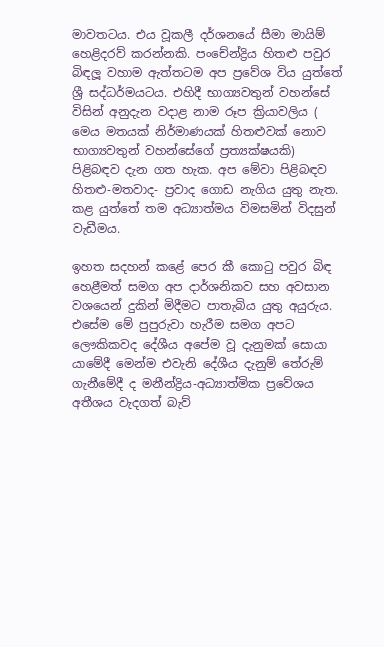මාවතටය. එය වූකලී දර්ශනයේ සීමා මායිම් හෙළිදරව් කරන්නකි. පංචේන්ද්‍රිය හිතළු පවුර බිඳලූ වහාම ඇත්තටම අප ප්‍රවේශ විය යුත්තේ ශ්‍රී සද්ධර්මයටය. එහිදී භාග්‍යවතුන් වහන්සේ විසින් අනුදැන වදාළ නාම රූප ක්‍රියාවලිය ( මෙය මතයක් නිර්මාණයක් හිතළුවක් නොව භාග්‍යවතුන් වහන්සේගේ ප්‍රත්‍යක්ෂයකි) පිළිබඳව දැන ගත හැක. අප මේවා පිළිබඳව හිතළු-මතවාද- ප්‍රවාද ගොඩ නැගිය යුතු නැත. කළ යුත්තේ තම අධ්‍යාත්මය විමසමින් විදසුන් වැඩීමය.

ඉහත සදහන් කළේ පෙර කී කොටු පවුර බිඳ හෙළීමත් සමග අප දාර්ශනිකව සහ අවසාන වශයෙන් දුකින් මිදීමට පාතැබිය යුතු අයුරුය. එසේම මේ පුපුරුවා හැරීම සමග අපට ලෞකිකවද දේශීය අපේම වූ දැනුමක් සොයා යාමේදී මෙන්ම එවැනි දේශීය දැනුම් තේරුම් ගැනීමේදී ද මනීන්ද්‍රිය-අධ්‍යාත්මික ප්‍රවේශය අතීශය වැදගත් බැව්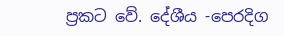ප්‍රකට වේ. දේශීය -පෙරදිග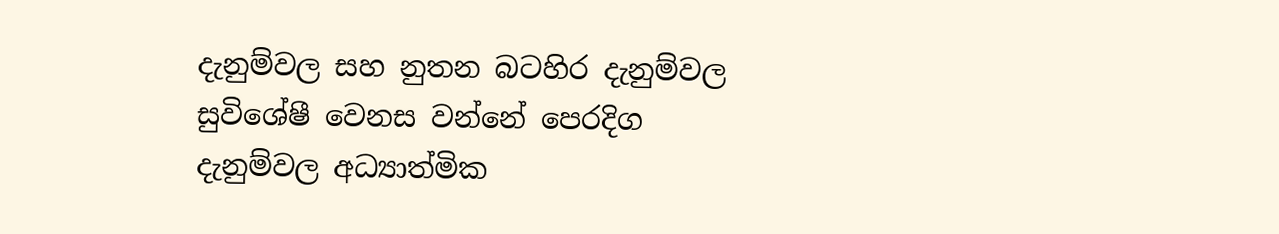දැනුම්වල සහ නුතන බටහිර දැනුම්වල සුවිශේෂී වෙනස වන්නේ පෙරදිග දැනුම්වල අධ්‍යාත්මික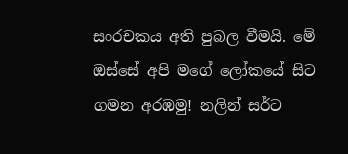සංරචකය අති පුබල වීමයි. මේ ඔස්සේ අපි මගේ ලෝකයේ සිට ගමන අරඹමු! නලින් සර්ට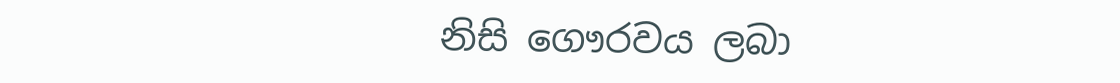නිසි ගෞරවය ලබා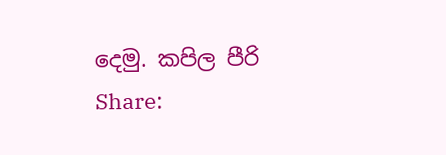දෙමු. කපිල පීරි
Share: